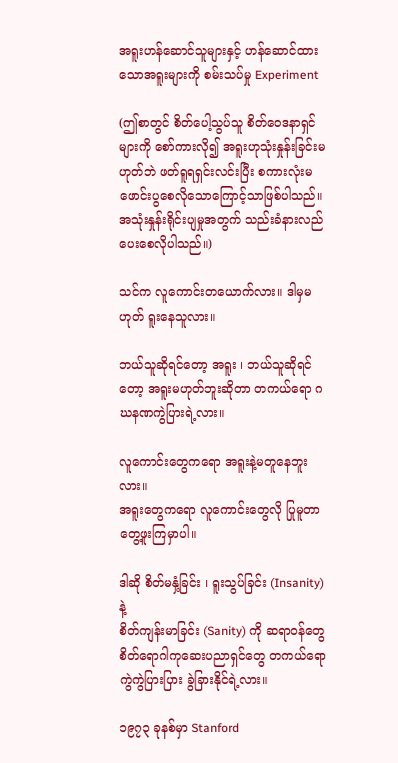အရူးဟန်ဆောင်သူများနှင့် ဟန်ဆောင်ထားသောအရူးများကို စမ်းသပ်မှု Experiment

(ဤစာတွင် စိတ်ပေါ့သွပ်သူ စိတ်ဝေဒနာရှင်များကို စော်ကားလို၍ အရူးဟုသုံးနှုန်းခြင်းမဟုတ်ဘဲ ဖတ်ရူရရှင်းလင်းပြီး စကားလုံးမဖောင်းပွစေလိုသောကြောင့်သာဖြစ်ပါသည်။ အသုံးနှုန်းရိုင်းပျမှုအတွက် သည်းခံနားလည်ပေးစေလိုပါသည်။)

သင်က လူကောင်းတယောက်လား။ ဒါမှမဟုတ် ရူးနေသူလား။

ဘယ်သူဆိုရင်တော့ အရူး ၊ ဘယ်သူဆိုရင်တော့ အရူးမဟုတ်ဘူးဆိုတာ တကယ်ရော ဂဃနဏကွဲပြားရဲ့လား။

လူကောင်းတွေကရော အရူးနဲ့မတူနေဘူးလား။
အရူးတွေကရော လူကောင်းတွေလို ပြုမူတာတွေ့ဖူးကြမှာပါ။

ဒါဆို စိတ်မနှံ့ခြင်း ၊ ရူးသွပ်ခြင်း (Insanity) နဲ့
စိတ်ကျန်းမာခြင်း (Sanity) ကို ဆရာဝန်တွေ စိတ်ရောဂါကုဆေးပညာရှင်တွေ တကယ်ရောကွဲကွဲပြားပြား ခွဲခြားနိုင်ရဲ့လား။

၁၉၇၃ ခုနစ်မှာ Stanford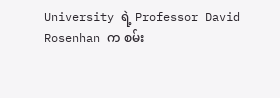University ရဲ့ Professor David Rosenhan က စမ်း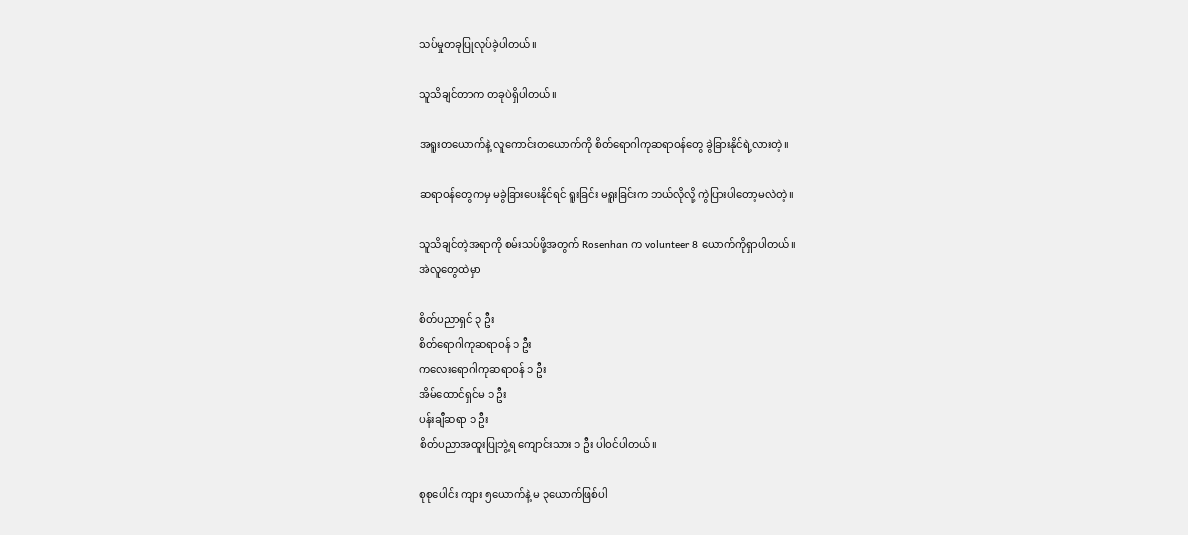သပ်မှုတခုပြုလုပ်ခဲ့ပါတယ်။

သူသိချင်တာက တခုပဲရှိပါတယ်။

အရူးတယောက်နဲ့ လူကောင်းတယောက်ကို စိတ်ရောဂါကုဆရာဝန်တွေ ခွဲခြားနိုင်ရဲ့လားတဲ့။

ဆရာဝန်တွေကမှ မခွဲခြားပေးနိုင်ရင် ရူးခြင်း မရူးခြင်းက ဘယ်လိုလို့ ကွဲပြားပါတော့မလဲတဲ့။

သူသိချင်တဲ့အရာကို စမ်းသပ်ဖို့အတွက် Rosenhan က volunteer 8 ယောက်ကိုရှာပါတယ်။
အဲလူတွေထဲမှာ

စိတ်ပညာရှင် ၃ ဦး
စိတ်ရောဂါကုဆရာဝန် ၁ ဦး
ကလေးရောဂါကုဆရာဝန် ၁ ဦး
အိမ်ထောင်ရှင်မ ၁ ဦး
ပန်းချီဆရာ ၁ ဦး
စိတ်ပညာအထူးပြုဘွဲ့ရ ကျောင်းသား ၁ ဦး ပါဝင်ပါတယ်။

စုစုပေါင်း ကျား ၅ယောက်နဲ့ မ ၃ယောက်ဖြစ်ပါ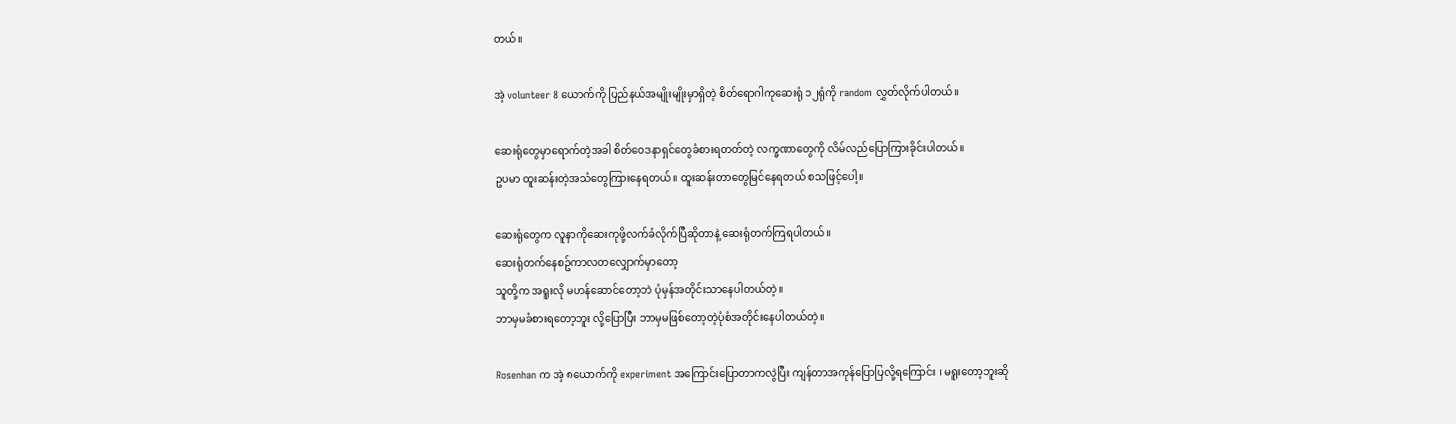တယ်။

အဲ့ volunteer 8 ယောက်ကို ပြည်နယ်အမျိုးမျိုးမှာရှိတဲ့ စိတ်ရောဂါကုဆေးရုံ ၁၂ရုံကို random လွှတ်လိုက်ပါတယ်။

ဆေးရုံတွေမှာရောက်တဲ့အခါ စိတ်ဝေဒနာရှင်တွေခံစားရတတ်တဲ့ လက္ခဏာတွေကို လိမ်လည်ပြောကြားခိုင်းပါတယ်။
ဥပမာ ထူးဆန်းတဲ့အသံတွေကြားနေရတယ်။ ထူးဆန်းတာတွေမြင်နေရတယ် စသဖြင့်ပေါ့။

ဆေးရုံတွေက လူနာကိုဆေးကုဖို့လက်ခံလိုက်ပြီဆိုတာနဲ့ ဆေးရုံတက်ကြရပါတယ်။
ဆေးရုံတက်နေစဥ်ကာလတလျှောက်မှာတော့
သူတို့က အရူးလို မဟန်ဆောင်တော့ဘဲ ပုံမှန်အတိုင်းသာနေပါတယ်တဲ့။
ဘာမှမခံစားရတော့ဘူး လို့ပြောပြီး ဘာမှမဖြစ်တော့တဲ့ပုံစံအတိုင်းနေပါတယ်တဲ့။

Rosenhan က အဲ့ ၈ယောက်ကို experiment အကြောင်းပြောတာကလွဲပြီး ကျန်တာအကုန်ပြောပြလို့ရကြောင်း ၊ မရူးတော့ဘူးဆို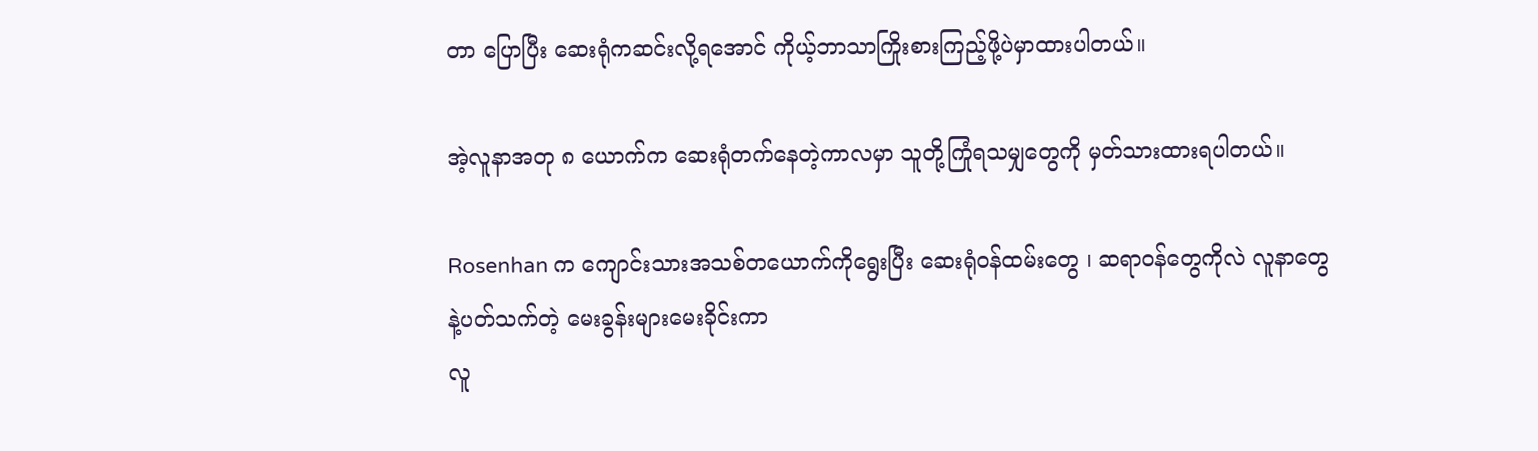တာ ပြောပြီး ဆေးရုံကဆင်းလို့ရအောင် ကိုယ့်ဘာသာကြိုးစားကြည့်ဖို့ပဲမှာထားပါတယ်။

အဲ့လူနာအတု ၈ ယောက်က ဆေးရုံတက်နေတဲ့ကာလမှာ သူတို့ကြုံရသမျှတွေကို မှတ်သားထားရပါတယ်။

Rosenhan က ကျောင်းသားအသစ်တယောက်ကိုရွေးပြီး ဆေးရုံဝန်ထမ်းတွေ ၊ ဆရာဝန်တွေကိုလဲ လူနာတွေနဲ့ပတ်သက်တဲ့ မေးခွန်းများမေးခိုင်းကာ
လူ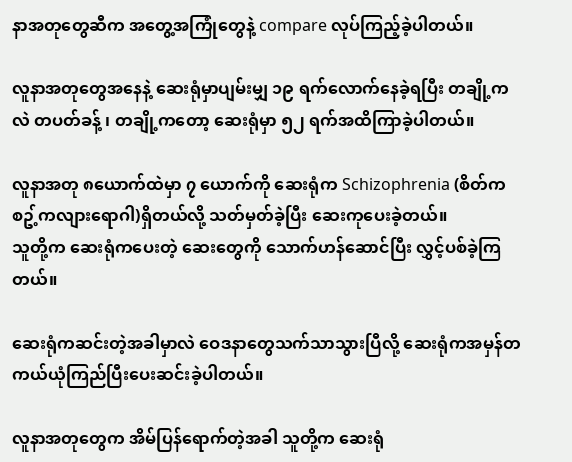နာအတုတွေဆီက အတွေ့အကြုံတွေနဲ့ compare လုပ်ကြည့်ခဲ့ပါတယ်။

လူနာအတုတွေအနေနဲ့ ဆေးရုံမှာပျမ်းမျှ ၁၉ ရက်လောက်နေခဲ့ရပြီး တချို့ကလဲ တပတ်ခန့် ၊ တချို့ကတော့ ဆေးရုံမှာ ၅၂ ရက်အထိကြာခဲ့ပါတယ်။

လူနာအတု ၈ယောက်ထဲမှာ ၇ ယောက်ကို ဆေးရုံက Schizophrenia (စိတ်ကစဥ့်ကလျားရောဂါ)ရှိတယ်လို့ သတ်မှတ်ခဲ့ပြီး ဆေးကုပေးခဲ့တယ်။
သူတို့က ဆေးရုံကပေးတဲ့ ဆေးတွေကို သောက်ဟန်ဆောင်ပြီး လွှင့်ပစ်ခဲ့ကြတယ်။

ဆေးရုံကဆင်းတဲ့အခါမှာလဲ ဝေဒနာတွေသက်သာသွားပြီလို့ ဆေးရုံကအမှန်တကယ်ယုံကြည်ပြီးပေးဆင်းခဲ့ပါတယ်။

လူနာအတုတွေက အိမ်ပြန်ရောက်တဲ့အခါ သူတို့က ဆေးရုံ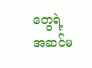တွေရဲ့ အဆင်မ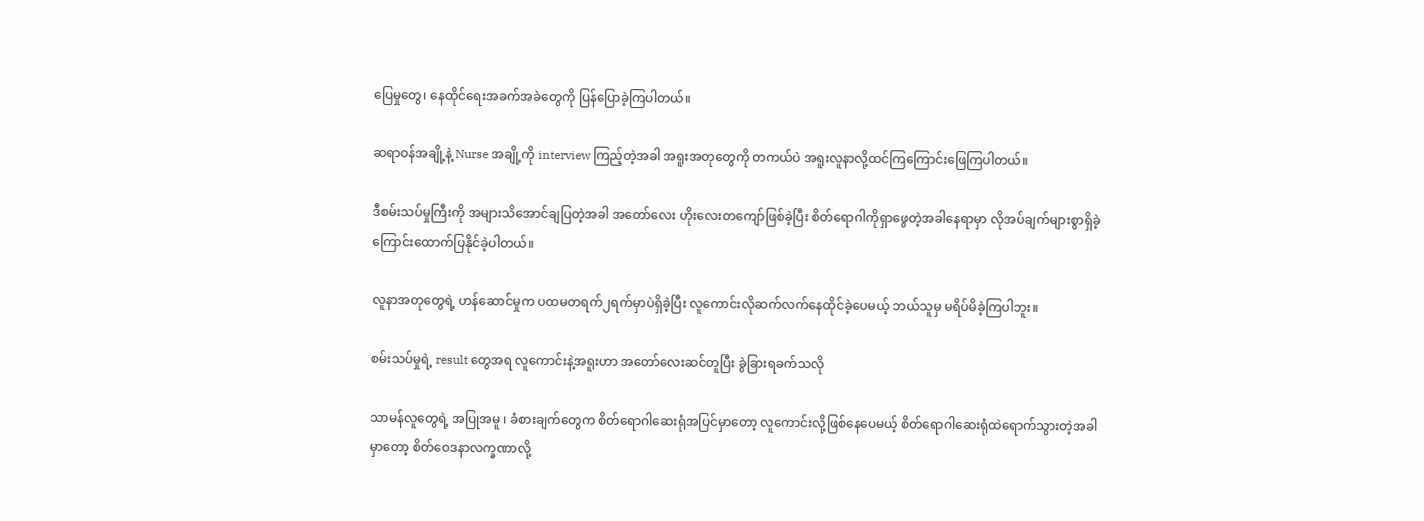ပြေမှုတွေ၊ နေထိုင်ရေးအခက်အခဲတွေကို ပြန်ပြောခဲ့ကြပါတယ်။

ဆရာဝန်အချို့နဲ့ Nurse အချို့ကို interview ကြည့်တဲ့အခါ အရူးအတုတွေကို တကယ်ပဲ အရူးလူနာလို့ထင်ကြကြောင်းဖြေကြပါတယ်။

ဒီစမ်းသပ်မှုကြီးကို အများသိအောင်ချပြတဲ့အခါ အတော်လေး ဟိုးလေးတကျော်ဖြစ်ခဲ့ပြီး စိတ်ရောဂါကိုရှာဖွေတဲ့အခါနေရာမှာ လိုအပ်ချက်များစွာရှိခဲ့ကြောင်းထောက်ပြနိုင်ခဲ့ပါတယ်။

လူနာအတုတွေရဲ့ ဟန်ဆောင်မှုက ပထမတရက်၂ရက်မှာပဲရှိခဲ့ပြီး လူကောင်းလိုဆက်လက်နေထိုင်ခဲ့ပေမယ့် ဘယ်သူမှ မရိပ်မိခဲ့ကြပါဘူး။

စမ်းသပ်မှုရဲ့ result တွေအရ လူကောင်းနဲ့အရူးဟာ အတော်လေးဆင်တူပြီး ခွဲခြားရခက်သလို

သာမန်လူတွေရဲ့ အပြုအမူ ၊ ခံစားချက်တွေက စိတ်ရောဂါဆေးရုံအပြင်မှာတော့ လူကောင်းလို့ဖြစ်နေပေမယ့် စိတ်ရောဂါဆေးရုံထဲရောက်သွားတဲ့အခါမှာတော့ စိတ်ဝေဒနာလက္ခဏာလို့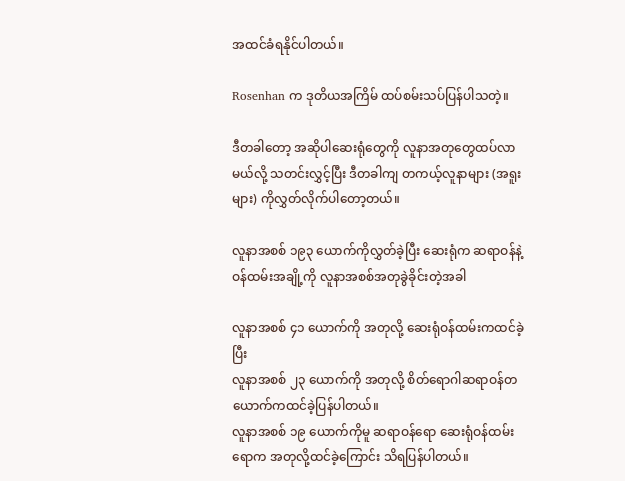အထင်ခံရနိုင်ပါတယ်။

Rosenhan က ဒုတိယအကြိမ် ထပ်စမ်းသပ်ပြန်ပါသတဲ့။

ဒီတခါတော့ အဆိုပါဆေးရုံတွေကို လူနာအတုတွေထပ်လာမယ်လို့ သတင်းလွှင့်ပြီး ဒီတခါကျ တကယ့်လူနာများ (အရူးများ) ကိုလွှတ်လိုက်ပါတော့တယ်။

လူနာအစစ် ၁၉၃ ယောက်ကိုလွှတ်ခဲ့ပြီး ဆေးရုံက ဆရာဝန်နဲ့ ဝန်ထမ်းအချို့ကို လူနာအစစ်အတုခွဲခိုင်းတဲ့အခါ

လူနာအစစ် ၄၁ ယောက်ကို အတုလို့ ဆေးရုံဝန်ထမ်းကထင်ခဲ့ပြီး
လူနာအစစ် ၂၃ ယောက်ကို အတုလို့ စိတ်ရောဂါဆရာဝန်တယောက်ကထင်ခဲ့ပြန်ပါတယ်။
လူနာအစစ် ၁၉ ယောက်ကိုမူ ဆရာဝန်ရော ဆေးရုံဝန်ထမ်းရောက အတုလို့ထင်ခဲ့ကြောင်း သိရပြန်ပါတယ်။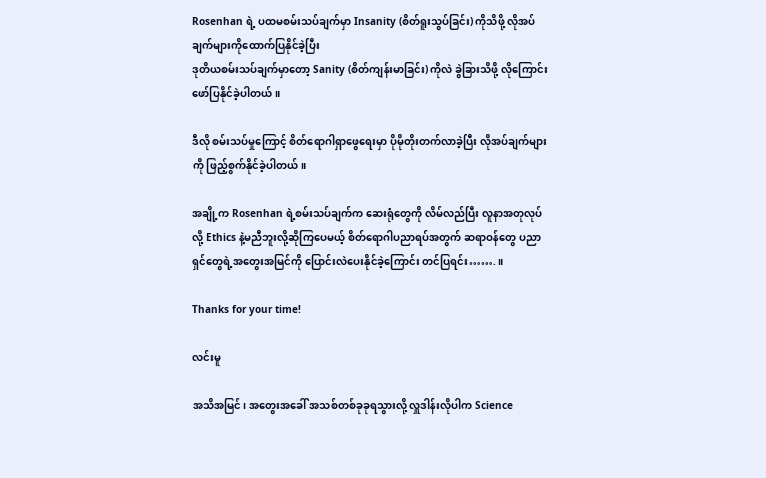Rosenhan ရဲ့ ပထမစမ်းသပ်ချက်မှာ Insanity (စိတ်ရူးသွပ်ခြင်း) ကိုသိဖို့ လိုအပ်ချက်များကိုထောက်ပြနိုင်ခဲ့ပြီး
ဒုတိယစမ်းသပ်ချက်မှာတော့ Sanity (စိတ်ကျန်းမာခြင်း) ကိုလဲ ခွဲခြားသိဖို့ လိုကြောင်းဖော်ပြနိုင်ခဲ့ပါတယ်။

ဒီလို စမ်းသပ်မှုကြောင့် စိတ်ရောဂါရှာဖွေရေးမှာ ပိုမိုတိုးတက်လာခဲ့ပြီး လိုအပ်ချက်များကို ဖြည့်စွက်နိုင်ခဲ့ပါတယ်။

အချို့က Rosenhan ရဲ့စမ်းသပ်ချက်က ဆေးရုံတွေကို လိမ်လည်ပြီး လူနာအတုလုပ်လို့ Ethics နဲ့မညီဘူးလို့ဆိုကြပေမယ့် စိတ်ရောဂါပညာရပ်အတွက် ဆရာဝန်တွေ ပညာရှင်တွေရဲ့အတွေးအမြင်ကို ပြောင်းလဲပေးနိုင်ခဲ့ကြောင်း တင်ပြရင်း…….။

Thanks for your time!

လင်းမူ

အသိအမြင်၊ အတွေးအခေါ် အသစ်တစ်ခုခုရသွားလို့ လှူဒါန်းလိုပါက Science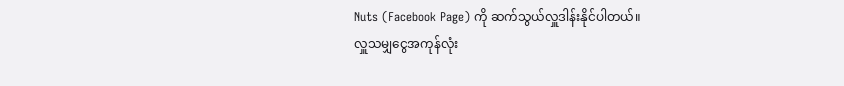Nuts (Facebook Page) ကို ဆက်သွယ်လှူဒါန်းနိုင်ပါတယ်။
လှူသမျှငွေအကုန်လုံး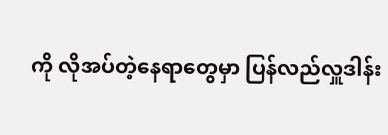ကို လိုအပ်တဲ့နေရာတွေမှာ ပြန်လည်လှူဒါန်း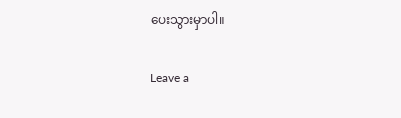ပေးသွားမှာပါ။

Leave a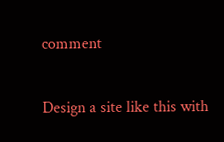comment

Design a site like this with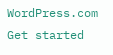WordPress.com
Get started